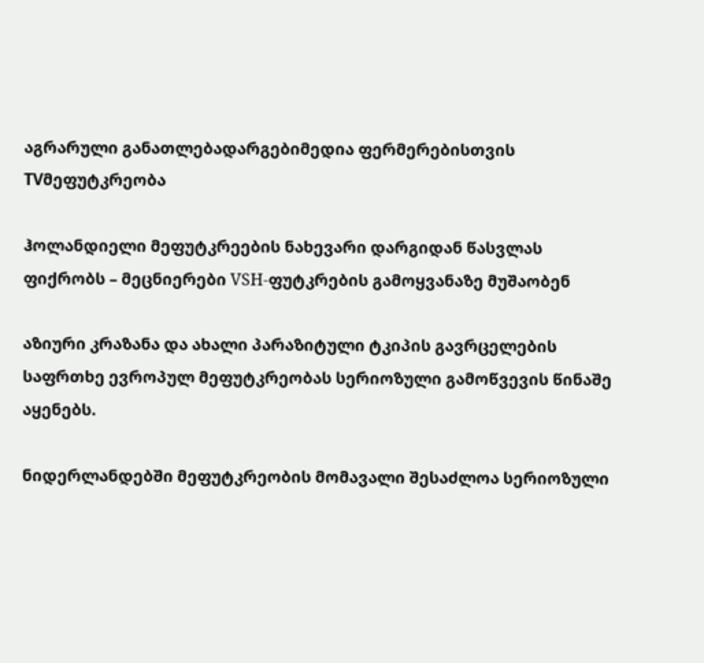აგრარული განათლებადარგებიმედია ფერმერებისთვის TVმეფუტკრეობა

ჰოლანდიელი მეფუტკრეების ნახევარი დარგიდან წასვლას ფიქრობს – მეცნიერები VSH-ფუტკრების გამოყვანაზე მუშაობენ

აზიური კრაზანა და ახალი პარაზიტული ტკიპის გავრცელების საფრთხე ევროპულ მეფუტკრეობას სერიოზული გამოწვევის წინაშე აყენებს.

ნიდერლანდებში მეფუტკრეობის მომავალი შესაძლოა სერიოზული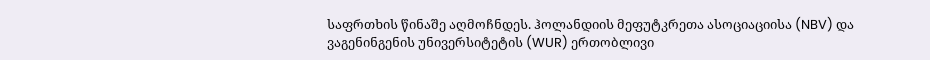საფრთხის წინაშე აღმოჩნდეს. ჰოლანდიის მეფუტკრეთა ასოციაციისა (NBV) და ვაგენინგენის უნივერსიტეტის (WUR) ერთობლივი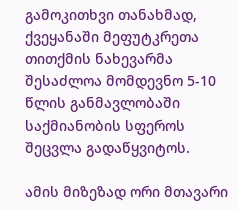გამოკითხვი თანახმად, ქვეყანაში მეფუტკრეთა თითქმის ნახევარმა შესაძლოა მომდევნო 5-10 წლის განმავლობაში საქმიანობის სფეროს შეცვლა გადაწყვიტოს.

ამის მიზეზად ორი მთავარი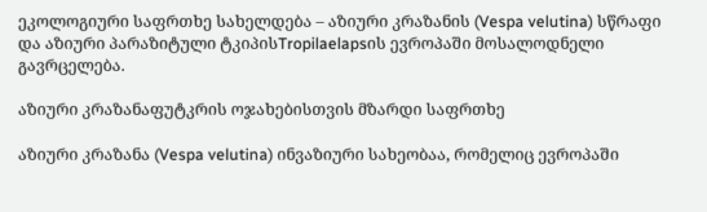ეკოლოგიური საფრთხე სახელდება – აზიური კრაზანის (Vespa velutina) სწრაფი და აზიური პარაზიტული ტკიპისTropilaelapsის ევროპაში მოსალოდნელი გავრცელება.

აზიური კრაზანაფუტკრის ოჯახებისთვის მზარდი საფრთხე

აზიური კრაზანა (Vespa velutina) ინვაზიური სახეობაა, რომელიც ევროპაში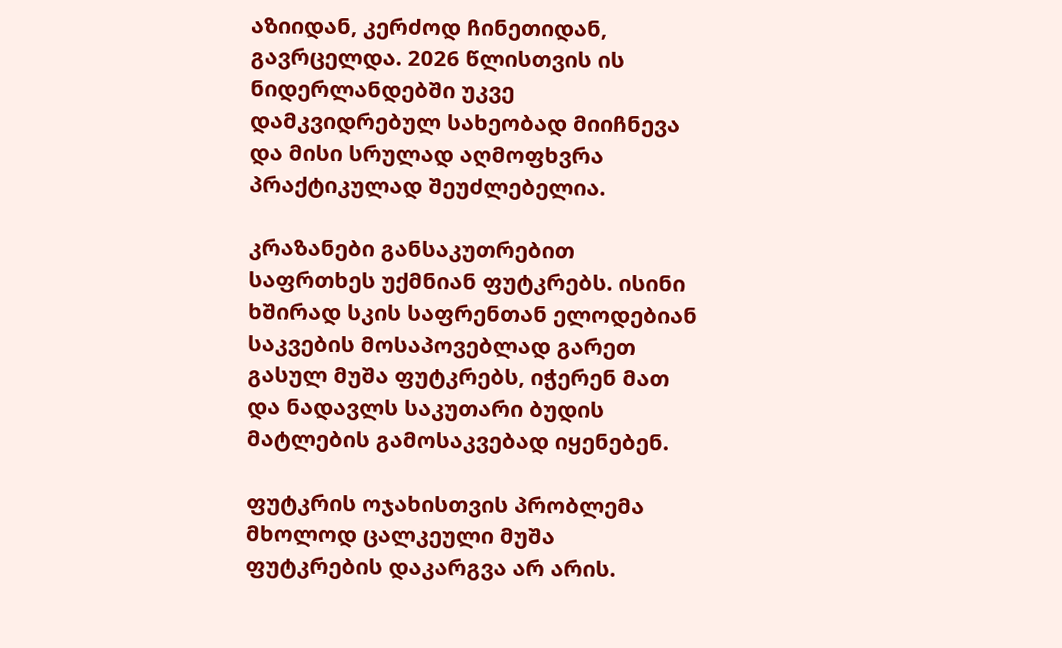აზიიდან, კერძოდ ჩინეთიდან, გავრცელდა. 2026 წლისთვის ის ნიდერლანდებში უკვე დამკვიდრებულ სახეობად მიიჩნევა და მისი სრულად აღმოფხვრა პრაქტიკულად შეუძლებელია.

კრაზანები განსაკუთრებით საფრთხეს უქმნიან ფუტკრებს. ისინი ხშირად სკის საფრენთან ელოდებიან საკვების მოსაპოვებლად გარეთ გასულ მუშა ფუტკრებს, იჭერენ მათ და ნადავლს საკუთარი ბუდის მატლების გამოსაკვებად იყენებენ.

ფუტკრის ოჯახისთვის პრობლემა მხოლოდ ცალკეული მუშა ფუტკრების დაკარგვა არ არის.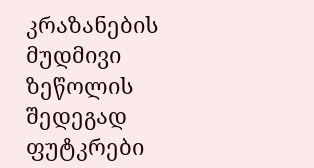კრაზანების მუდმივი ზეწოლის შედეგად ფუტკრები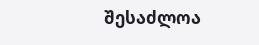შესაძლოა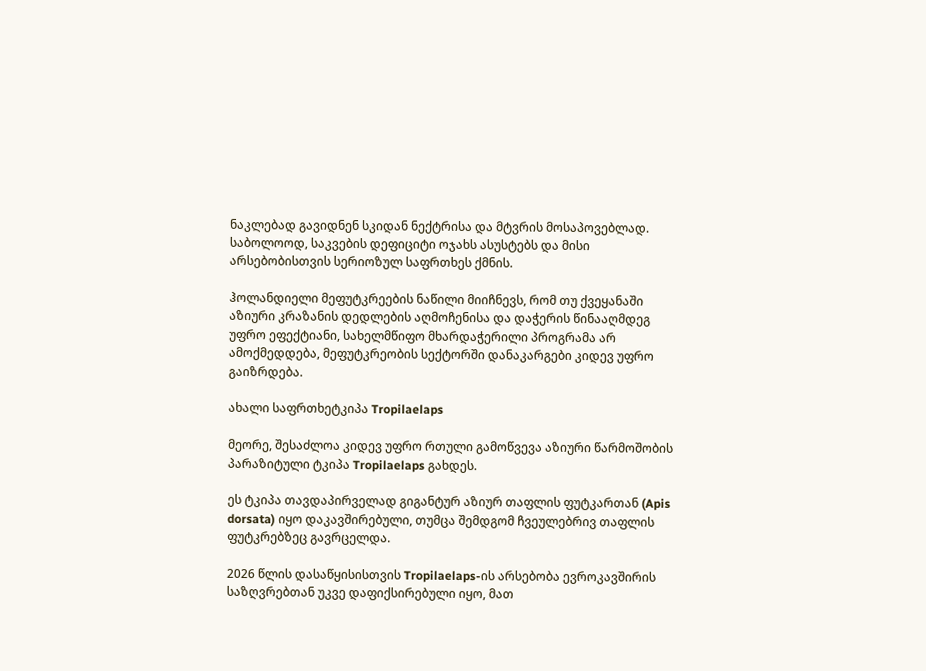ნაკლებად გავიდნენ სკიდან ნექტრისა და მტვრის მოსაპოვებლად. საბოლოოდ, საკვების დეფიციტი ოჯახს ასუსტებს და მისი არსებობისთვის სერიოზულ საფრთხეს ქმნის.

ჰოლანდიელი მეფუტკრეების ნაწილი მიიჩნევს, რომ თუ ქვეყანაში აზიური კრაზანის დედლების აღმოჩენისა და დაჭერის წინააღმდეგ უფრო ეფექტიანი, სახელმწიფო მხარდაჭერილი პროგრამა არ ამოქმედდება, მეფუტკრეობის სექტორში დანაკარგები კიდევ უფრო გაიზრდება.

ახალი საფრთხეტკიპა Tropilaelaps

მეორე, შესაძლოა კიდევ უფრო რთული გამოწვევა აზიური წარმოშობის პარაზიტული ტკიპა Tropilaelaps გახდეს.

ეს ტკიპა თავდაპირველად გიგანტურ აზიურ თაფლის ფუტკართან (Apis dorsata) იყო დაკავშირებული, თუმცა შემდგომ ჩვეულებრივ თაფლის ფუტკრებზეც გავრცელდა.

2026 წლის დასაწყისისთვის Tropilaelaps-ის არსებობა ევროკავშირის საზღვრებთან უკვე დაფიქსირებული იყო, მათ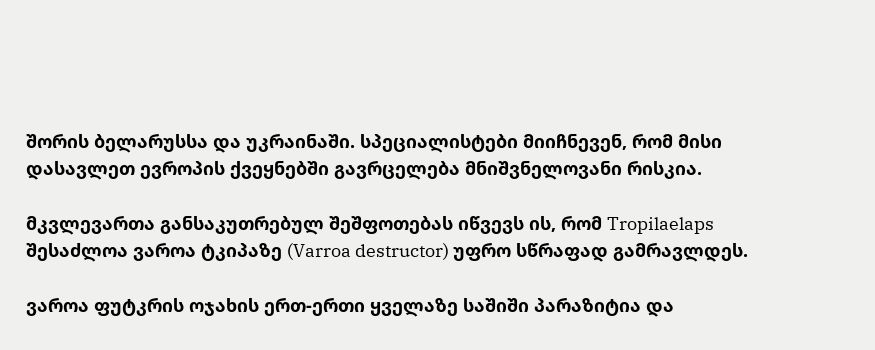შორის ბელარუსსა და უკრაინაში. სპეციალისტები მიიჩნევენ, რომ მისი დასავლეთ ევროპის ქვეყნებში გავრცელება მნიშვნელოვანი რისკია.

მკვლევართა განსაკუთრებულ შეშფოთებას იწვევს ის, რომ Tropilaelaps შესაძლოა ვაროა ტკიპაზე (Varroa destructor) უფრო სწრაფად გამრავლდეს.

ვაროა ფუტკრის ოჯახის ერთ-ერთი ყველაზე საშიში პარაზიტია და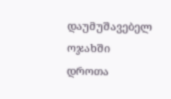დაუმუშავებელ ოჯახში დროთა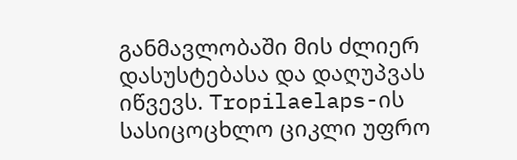განმავლობაში მის ძლიერ დასუსტებასა და დაღუპვას იწვევს. Tropilaelaps-ის სასიცოცხლო ციკლი უფრო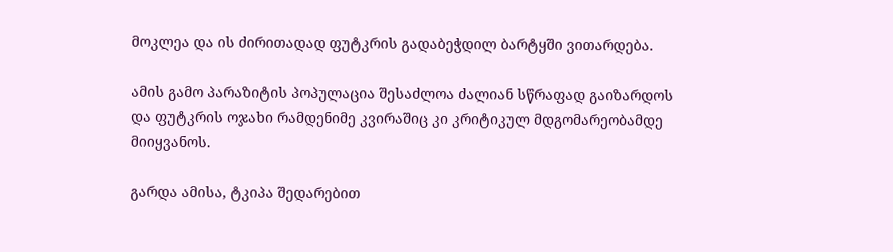მოკლეა და ის ძირითადად ფუტკრის გადაბეჭდილ ბარტყში ვითარდება.

ამის გამო პარაზიტის პოპულაცია შესაძლოა ძალიან სწრაფად გაიზარდოს და ფუტკრის ოჯახი რამდენიმე კვირაშიც კი კრიტიკულ მდგომარეობამდე მიიყვანოს.

გარდა ამისა, ტკიპა შედარებით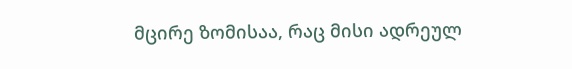მცირე ზომისაა, რაც მისი ადრეულ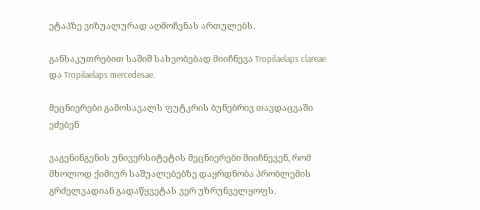ეტაპზე ვიზუალურად აღმოჩენას ართულებს.

განსაკუთრებით საშიშ სახეობებად მიიჩნევა Tropilaelaps clareae და Tropilaelaps mercedesae.

მეცნიერები გამოსავალს ფუტკრის ბუნებრივ თავდაცვაში ეძებენ

ვაგენინგენის უნივერსიტეტის მეცნიერები მიიჩნევენ, რომ მხოლოდ ქიმიურ საშუალებებზე დაყრდნობა პრობლემის გრძელვადიან გადაწყვეტას ვერ უზრუნველყოფს.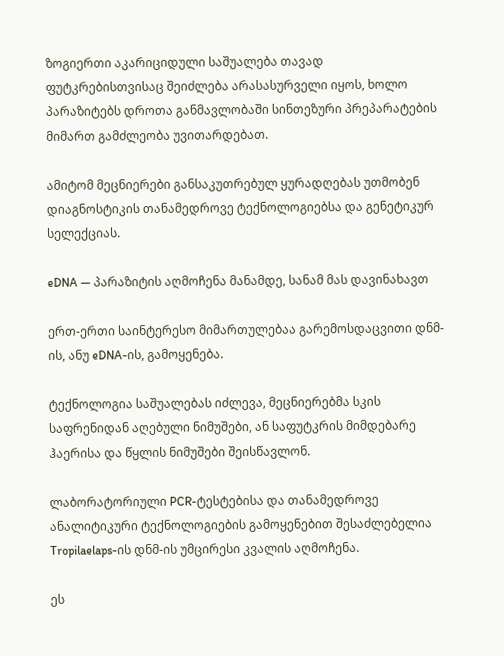ზოგიერთი აკარიციდული საშუალება თავად ფუტკრებისთვისაც შეიძლება არასასურველი იყოს, ხოლო პარაზიტებს დროთა განმავლობაში სინთეზური პრეპარატების მიმართ გამძლეობა უვითარდებათ.

ამიტომ მეცნიერები განსაკუთრებულ ყურადღებას უთმობენ დიაგნოსტიკის თანამედროვე ტექნოლოგიებსა და გენეტიკურ სელექციას.

eDNA — პარაზიტის აღმოჩენა მანამდე, სანამ მას დავინახავთ

ერთ-ერთი საინტერესო მიმართულებაა გარემოსდაცვითი დნმ-ის, ანუ eDNA-ის, გამოყენება.

ტექნოლოგია საშუალებას იძლევა, მეცნიერებმა სკის საფრენიდან აღებული ნიმუშები, ან საფუტკრის მიმდებარე ჰაერისა და წყლის ნიმუშები შეისწავლონ.

ლაბორატორიული PCR-ტესტებისა და თანამედროვე ანალიტიკური ტექნოლოგიების გამოყენებით შესაძლებელია Tropilaelaps-ის დნმ-ის უმცირესი კვალის აღმოჩენა.

ეს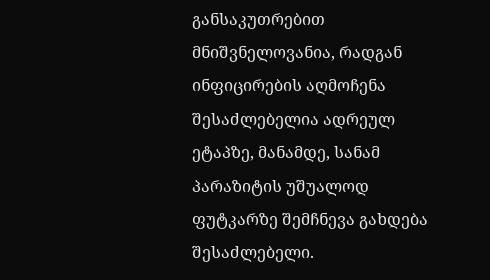განსაკუთრებით მნიშვნელოვანია, რადგან ინფიცირების აღმოჩენა შესაძლებელია ადრეულ ეტაპზე, მანამდე, სანამ პარაზიტის უშუალოდ ფუტკარზე შემჩნევა გახდება შესაძლებელი.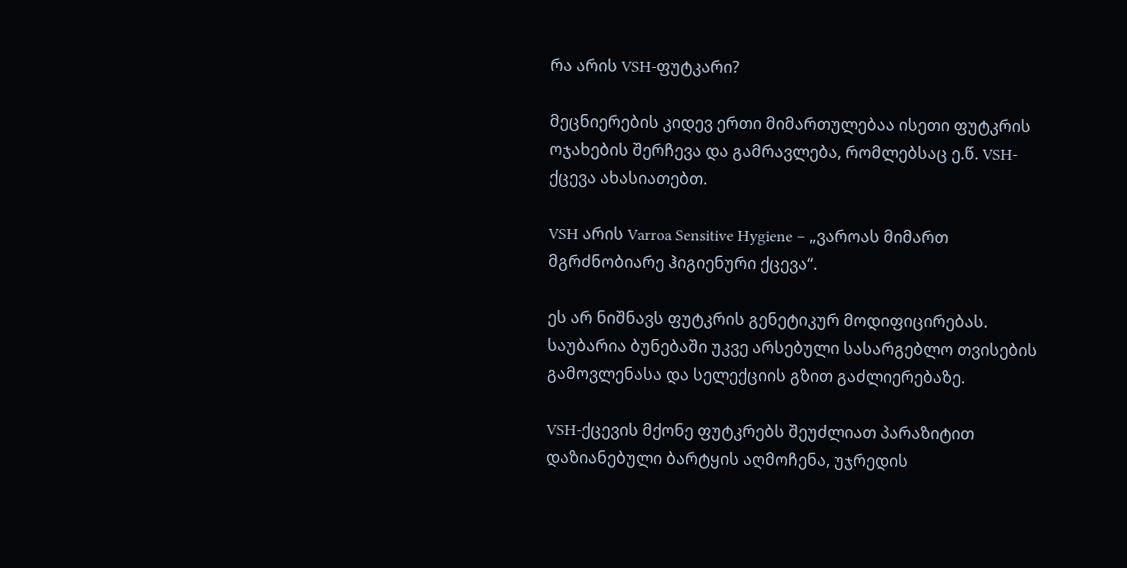რა არის VSH-ფუტკარი?

მეცნიერების კიდევ ერთი მიმართულებაა ისეთი ფუტკრის ოჯახების შერჩევა და გამრავლება, რომლებსაც ე.წ. VSH-ქცევა ახასიათებთ.

VSH არის Varroa Sensitive Hygiene – „ვაროას მიმართ მგრძნობიარე ჰიგიენური ქცევა“.

ეს არ ნიშნავს ფუტკრის გენეტიკურ მოდიფიცირებას. საუბარია ბუნებაში უკვე არსებული სასარგებლო თვისების გამოვლენასა და სელექციის გზით გაძლიერებაზე.

VSH-ქცევის მქონე ფუტკრებს შეუძლიათ პარაზიტით დაზიანებული ბარტყის აღმოჩენა, უჯრედის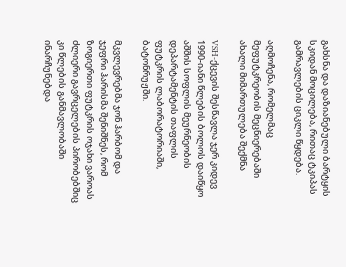გახსნა და დაზიანებული ბარტყის სკიდან მოცილება, რითაც ტკიპას გამრავლების ციკლი წყდება.

აღმოჩენა, რომელმაც მეფუტკრეობის მეცნიერებაში ახალი მიმართულება შექმნა

VSH-ქცევის შესწავლა ჯერ კიდევ 1990-იანი წლების ბოლოს დაიწყო აშშის სოფლის მეურნეობის დეპარტამენტის თაფლის ფუტკრის ლაბორატორიაში, ბატონრუჟში.

მკვლევრებმა ჯონ ჰარბომ და ჯეფრი ჰარისმა შენიშნეს, რომ ზოგიერთი ფუტკრის ოჯახი ვაროას ძლიერი გავრცელების პირობებშიც კი წლების განმავლობაში ინარჩუნებდა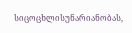სიცოცხლისუნარიანობას,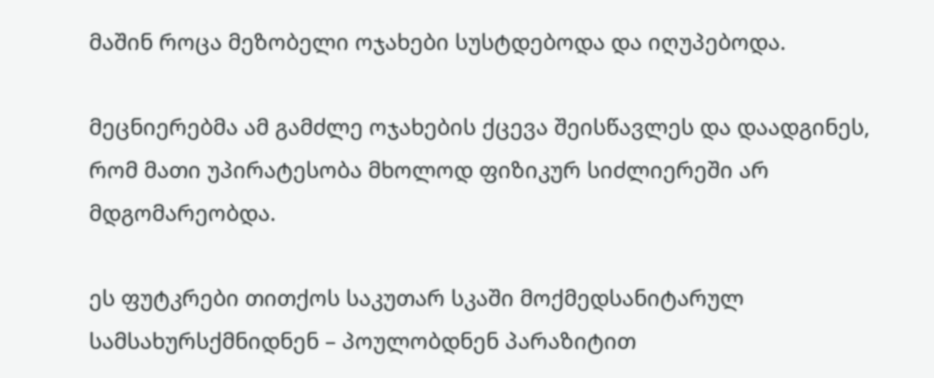მაშინ როცა მეზობელი ოჯახები სუსტდებოდა და იღუპებოდა.

მეცნიერებმა ამ გამძლე ოჯახების ქცევა შეისწავლეს და დაადგინეს, რომ მათი უპირატესობა მხოლოდ ფიზიკურ სიძლიერეში არ მდგომარეობდა.

ეს ფუტკრები თითქოს საკუთარ სკაში მოქმედსანიტარულ სამსახურსქმნიდნენ – პოულობდნენ პარაზიტით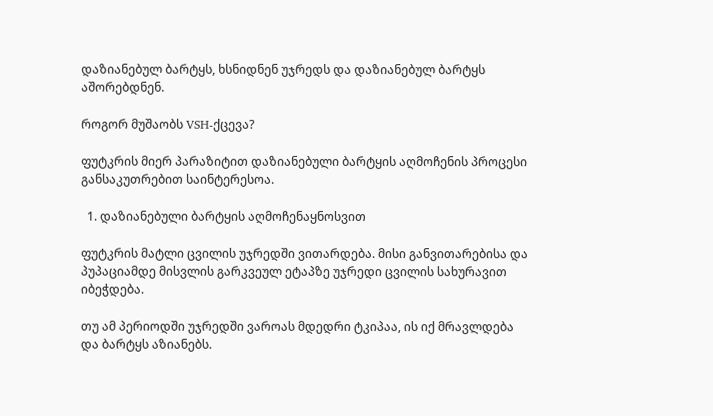დაზიანებულ ბარტყს, ხსნიდნენ უჯრედს და დაზიანებულ ბარტყს აშორებდნენ.

როგორ მუშაობს VSH-ქცევა?

ფუტკრის მიერ პარაზიტით დაზიანებული ბარტყის აღმოჩენის პროცესი განსაკუთრებით საინტერესოა.

  1. დაზიანებული ბარტყის აღმოჩენაყნოსვით

ფუტკრის მატლი ცვილის უჯრედში ვითარდება. მისი განვითარებისა და პუპაციამდე მისვლის გარკვეულ ეტაპზე უჯრედი ცვილის სახურავით იბეჭდება.

თუ ამ პერიოდში უჯრედში ვაროას მდედრი ტკიპაა, ის იქ მრავლდება და ბარტყს აზიანებს.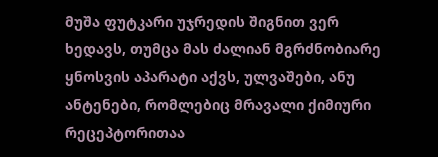მუშა ფუტკარი უჯრედის შიგნით ვერ ხედავს, თუმცა მას ძალიან მგრძნობიარე ყნოსვის აპარატი აქვს, ულვაშები, ანუ ანტენები, რომლებიც მრავალი ქიმიური რეცეპტორითაა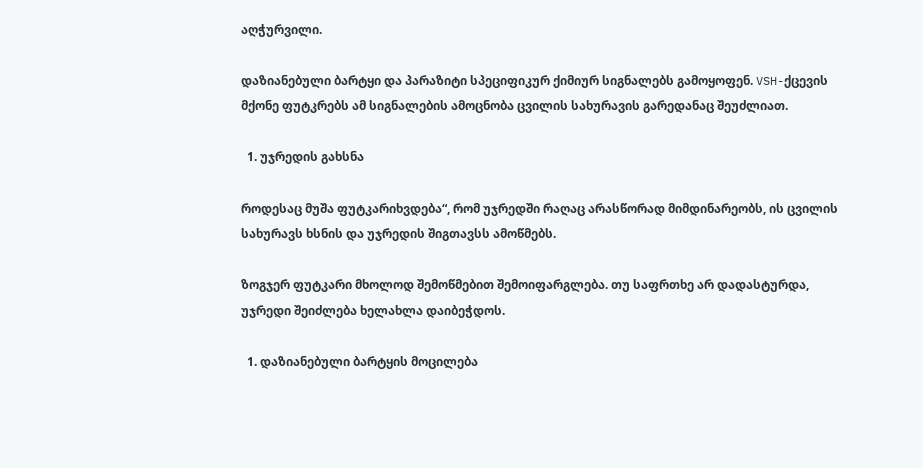აღჭურვილი.

დაზიანებული ბარტყი და პარაზიტი სპეციფიკურ ქიმიურ სიგნალებს გამოყოფენ. VSH-ქცევის მქონე ფუტკრებს ამ სიგნალების ამოცნობა ცვილის სახურავის გარედანაც შეუძლიათ.

  1. უჯრედის გახსნა

როდესაც მუშა ფუტკარიხვდება“, რომ უჯრედში რაღაც არასწორად მიმდინარეობს, ის ცვილის სახურავს ხსნის და უჯრედის შიგთავსს ამოწმებს.

ზოგჯერ ფუტკარი მხოლოდ შემოწმებით შემოიფარგლება. თუ საფრთხე არ დადასტურდა, უჯრედი შეიძლება ხელახლა დაიბეჭდოს.

  1. დაზიანებული ბარტყის მოცილება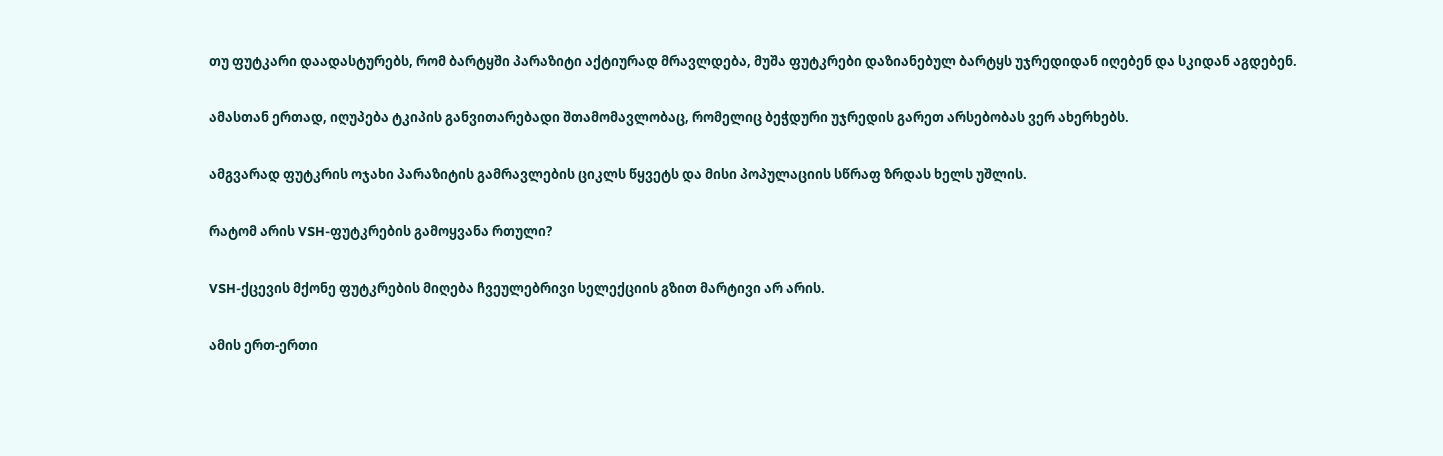თუ ფუტკარი დაადასტურებს, რომ ბარტყში პარაზიტი აქტიურად მრავლდება, მუშა ფუტკრები დაზიანებულ ბარტყს უჯრედიდან იღებენ და სკიდან აგდებენ.

ამასთან ერთად, იღუპება ტკიპის განვითარებადი შთამომავლობაც, რომელიც ბეჭდური უჯრედის გარეთ არსებობას ვერ ახერხებს.

ამგვარად ფუტკრის ოჯახი პარაზიტის გამრავლების ციკლს წყვეტს და მისი პოპულაციის სწრაფ ზრდას ხელს უშლის.

რატომ არის VSH-ფუტკრების გამოყვანა რთული?

VSH-ქცევის მქონე ფუტკრების მიღება ჩვეულებრივი სელექციის გზით მარტივი არ არის.

ამის ერთ-ერთი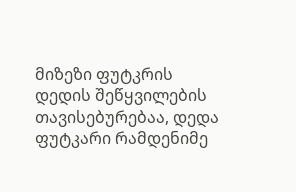მიზეზი ფუტკრის დედის შეწყვილების თავისებურებაა, დედა ფუტკარი რამდენიმე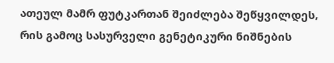ათეულ მამრ ფუტკართან შეიძლება შეწყვილდეს, რის გამოც სასურველი გენეტიკური ნიშნების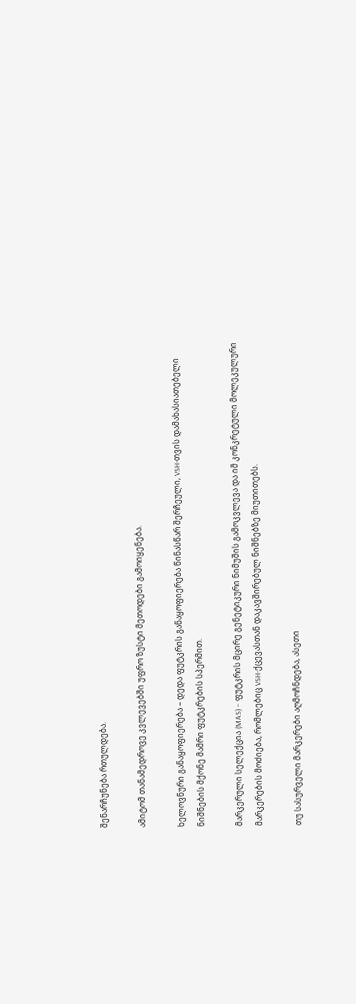შენარჩუნება რთულდება.

ამიტომ თანამედროვე კვლევებში უფრო ზუსტი მეთოდები გამოიყენება.

ხელოვნური განაყოფიერება – დედა ფუტკრის განაყოფიერება წინასწარ შერჩეული, VSH-თვის დამახასიათებელი ნიშნების მქონე მამრი ფუტკრების სპერმით.

მარკერული სელექცია (MAS) – ფუტკრის მცირე გენეტიკური ნიმუშის გამოკვლევა და იმ კონკრეტული მოლეკულური მარკერების მოძიება, რომლებიც VSH-ქცევასთან დაკავშირებულ ნიშნებზე მიუთითებს.

თუ სასურველი მარკერები აღმოჩნდება, ასეთი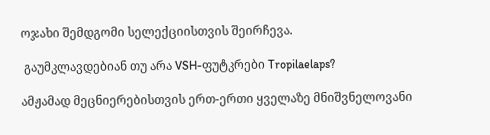ოჯახი შემდგომი სელექციისთვის შეირჩევა.

 გაუმკლავდებიან თუ არა VSH-ფუტკრები Tropilaelaps?

ამჟამად მეცნიერებისთვის ერთ-ერთი ყველაზე მნიშვნელოვანი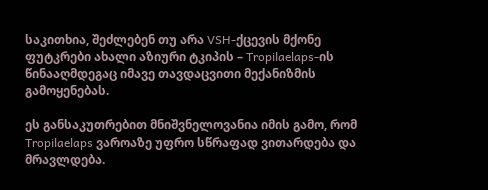საკითხია, შეძლებენ თუ არა VSH-ქცევის მქონე ფუტკრები ახალი აზიური ტკიპის – Tropilaelaps-ის წინააღმდეგაც იმავე თავდაცვითი მექანიზმის გამოყენებას.

ეს განსაკუთრებით მნიშვნელოვანია იმის გამო, რომ Tropilaelaps ვაროაზე უფრო სწრაფად ვითარდება და მრავლდება.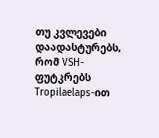თუ კვლევები დაადასტურებს, რომ VSH-ფუტკრებს Tropilaelaps-ით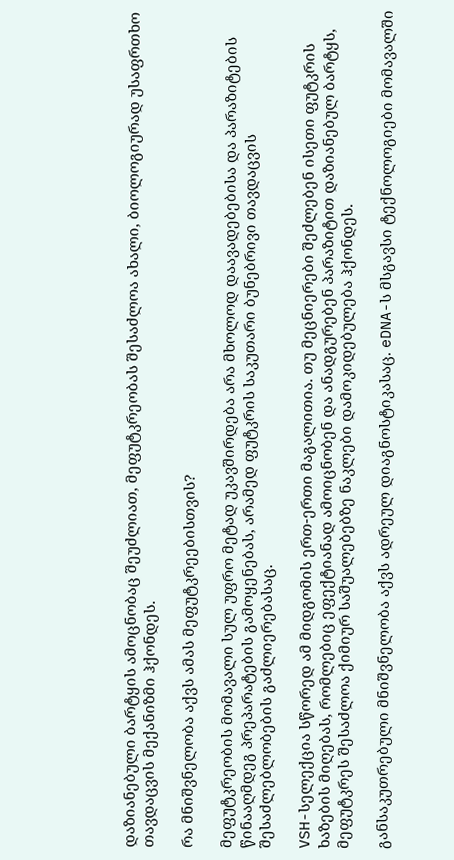დაზიანებული ბარტყის ამოცნობაც შეუძლიათ, მეფუტკრეობას შესაძლოა ახალი, ბიოლოგიურად უსაფრთხო თავდაცვის მექანიზმი ჰქონდეს.

რა მნიშვნელობა აქვს ამას მეფუტკრეებისთვის?

მეფუტკრეობის მომავალი სულ უფრო მეტად უკავშირდება არა მხოლოდ დაავადებებისა და პარაზიტების წინააღმდეგ პრეპარატების გამოყენებას, არამედ ფუტკრის საკუთარი ბუნებრივი თავდაცვის შესაძლებლობების გაძლიერებასაც.

VSH-სელექცია სწორედ ამ მიდგომის ერთ-ერთი მაგალითია. თუ მეცნიერები შეძლებენ ისეთი ფუტკრის ხაზების მიღებას, რომლებიც ეფექტიანად ამოიცნობენ და ანადგურებენ პარაზიტით დაზიანებულ ბარტყს, მეფუტკრეს შესაძლოა ქიმიურ საშუალებებზე ნაკლები დამოკიდებულება ჰქონდეს.

განსაკუთრებული მნიშვნელობა აქვს ადრეულ დიაგნოსტიკასაც. eDNA-ს მსგავსი ტექნოლოგიები მომავალში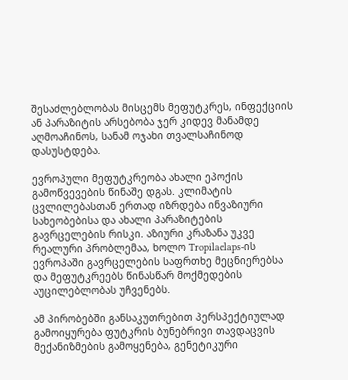შესაძლებლობას მისცემს მეფუტკრეს, ინფექციის ან პარაზიტის არსებობა ჯერ კიდევ მანამდე აღმოაჩინოს, სანამ ოჯახი თვალსაჩინოდ დასუსტდება.

ევროპული მეფუტკრეობა ახალი ეპოქის გამოწვევების წინაშე დგას. კლიმატის ცვლილებასთან ერთად იზრდება ინვაზიური სახეობებისა და ახალი პარაზიტების გავრცელების რისკი. აზიური კრაზანა უკვე რეალური პრობლემაა, ხოლო Tropilaelaps-ის ევროპაში გავრცელების საფრთხე მეცნიერებსა და მეფუტკრეებს წინასწარ მოქმედების აუცილებლობას უჩვენებს.

ამ პირობებში განსაკუთრებით პერსპექტიულად გამოიყურება ფუტკრის ბუნებრივი თავდაცვის მექანიზმების გამოყენება, გენეტიკური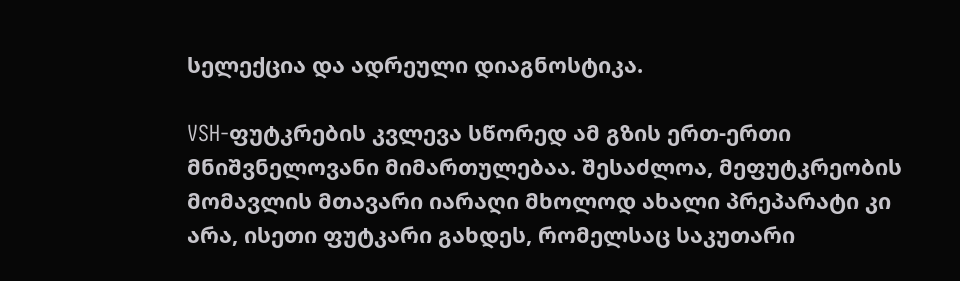სელექცია და ადრეული დიაგნოსტიკა.

VSH-ფუტკრების კვლევა სწორედ ამ გზის ერთ-ერთი მნიშვნელოვანი მიმართულებაა. შესაძლოა, მეფუტკრეობის მომავლის მთავარი იარაღი მხოლოდ ახალი პრეპარატი კი არა, ისეთი ფუტკარი გახდეს, რომელსაც საკუთარი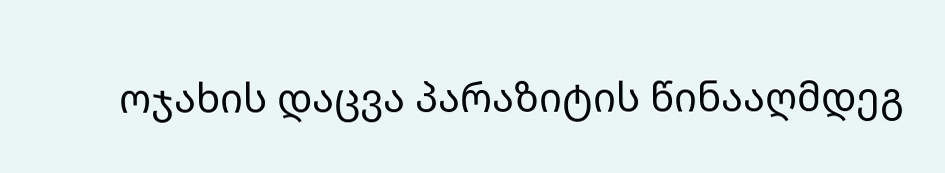ოჯახის დაცვა პარაზიტის წინააღმდეგ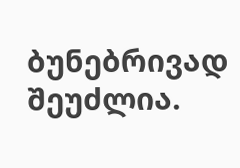ბუნებრივად შეუძლია.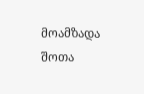მოამზადა შოთა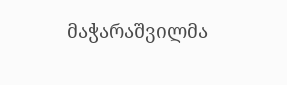მაჭარაშვილმა